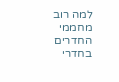למה רוב מחממי החדרים בחדרי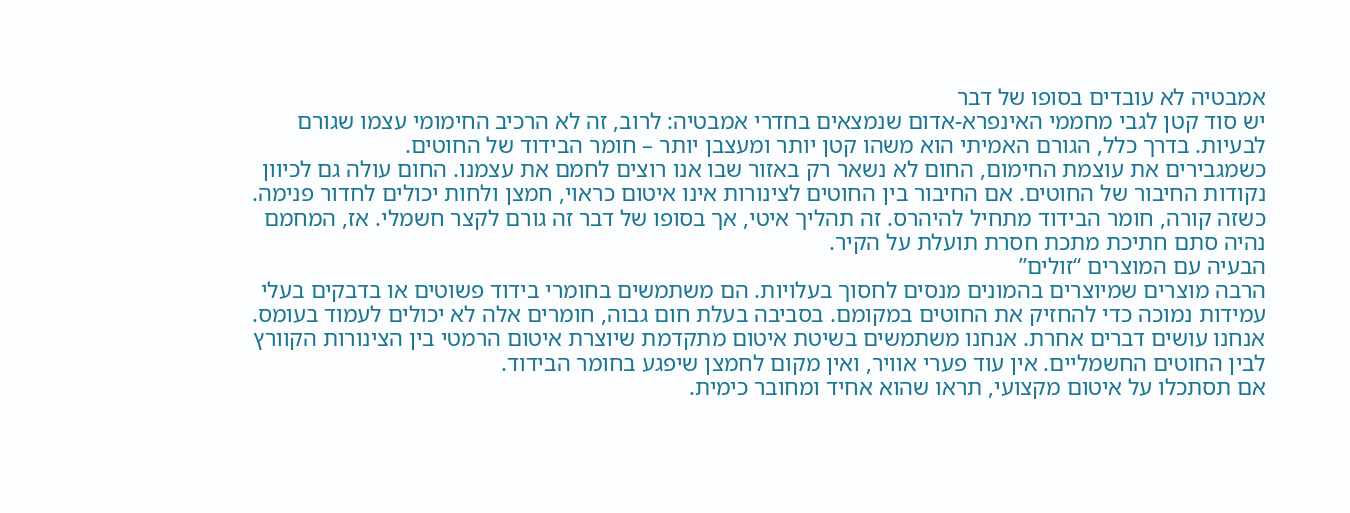אמבטיה לא עובדים בסופו של דבר
יש סוד קטן לגבי מחממי האינפרא-אדום שנמצאים בחדרי אמבטיה: לרוב, זה לא הרכיב החימומי עצמו שגורם לבעיות. בדרך כלל, הגורם האמיתי הוא משהו קטן יותר ומעצבן יותר – חומר הבידוד של החוטים.
כשמגבירים את עוצמת החימום, החום לא נשאר רק באזור שבו אנו רוצים לחמם את עצמנו. החום עולה גם לכיוון נקודות החיבור של החוטים. אם החיבור בין החוטים לצינורות אינו איטום כראוי, חמצן ולחות יכולים לחדור פנימה. כשזה קורה, חומר הבידוד מתחיל להיהרס. זה תהליך איטי, אך בסופו של דבר זה גורם לקצר חשמלי. אז, המחמם נהיה סתם חתיכת מתכת חסרת תועלת על הקיר.
הבעיה עם המוצרים “זולים”
הרבה מוצרים שמיוצרים בהמונים מנסים לחסוך בעלויות. הם משתמשים בחומרי בידוד פשוטים או בדבקים בעלי עמידות נמוכה כדי להחזיק את החוטים במקומם. בסביבה בעלת חום גבוה, חומרים אלה לא יכולים לעמוד בעומס.
אנחנו עושים דברים אחרת. אנחנו משתמשים בשיטת איטום מתקדמת שיוצרת איטום הרמטי בין הצינורות הקוורץ לבין החוטים החשמליים. אין עוד פערי אוויר, ואין מקום לחמצן שיפגע בחומר הבידוד.
אם תסתכלו על איטום מקצועי, תראו שהוא אחיד ומחובר כימית.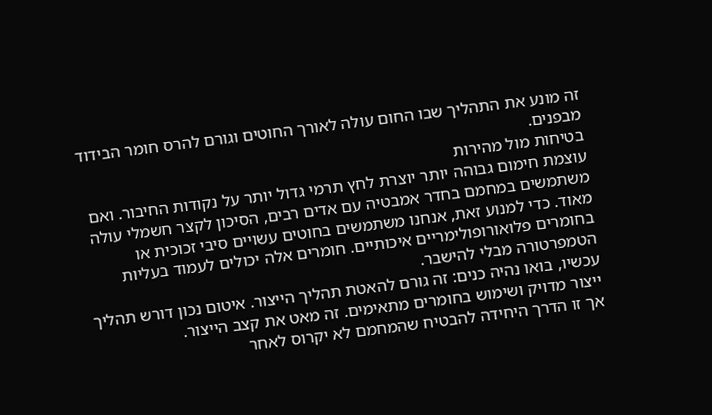זה מונע את התהליך שבו החום עולה לאורך החוטים וגורם להרס חומר הבידוד מבפנים.
בטיחות מול מהירות
עוצמת חימום גבוהה יותר יוצרת לחץ תרמי גדול יותר על נקודות החיבור. ואם משתמשים במחמם בחדר אמבטיה עם אדים רבים, הסיכון לקצר חשמלי עולה מאוד. כדי למנוע זאת, אנחנו משתמשים בחוטים עשויים סיבי זכוכית או בחומרים פלואורופולימריים איכותיים. חומרים אלה יכולים לעמוד בעליות הטמפרטורה מבלי להישבר.
עכשיו, בואו נהיה כנים: זה גורם להאטת תהליך הייצור. איטום נכון דורש תהליך ייצור מדויק ושימוש בחומרים מתאימים. זה מאט את קצב הייצור.
אך זו הדרך היחידה להבטיח שהמחמם לא יקרוס לאחר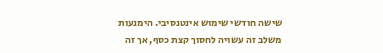שישה חודשי שימוש אינטנסיבי. הימנעות משלב זה עשויה לחסוך קצת כסף, אך זה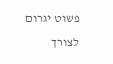פשוט יגרום לצורך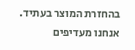בהחזרת המוצר בעתיד. אנחנו מעדיפים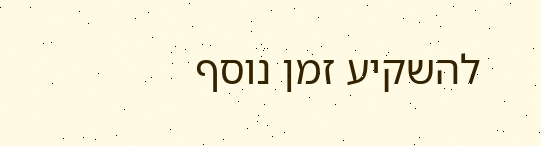להשקיע זמן נוסף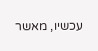עכשיו, מאשר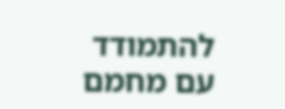להתמודד עם מחמם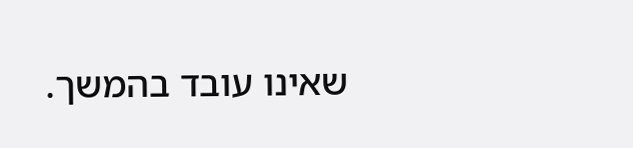שאינו עובד בהמשך.